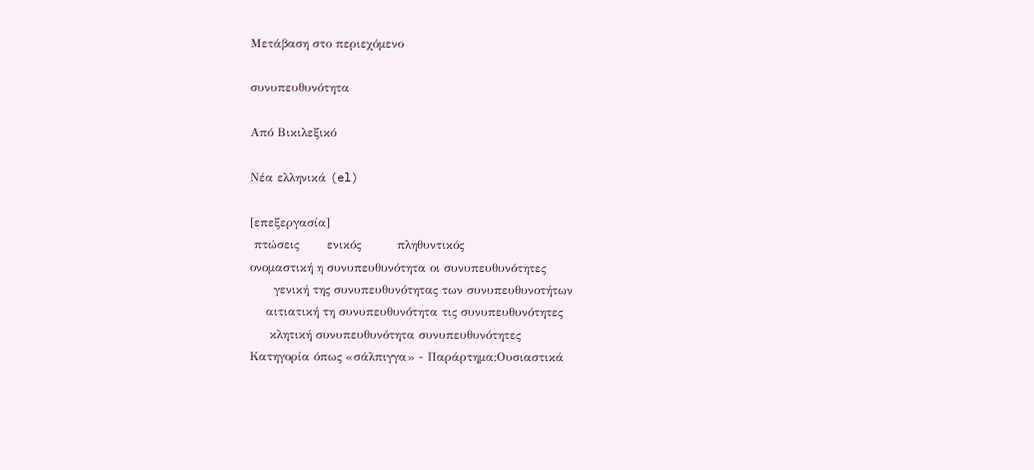Μετάβαση στο περιεχόμενο

συνυπευθυνότητα

Από Βικιλεξικό

Νέα ελληνικά (el)

[επεξεργασία]
 πτώσεις       ενικός         πληθυντικός
ονομαστική η συνυπευθυνότητα οι συνυπευθυνότητες
      γενική της συνυπευθυνότητας των συνυπευθυνοτήτων
    αιτιατική τη συνυπευθυνότητα τις συνυπευθυνότητες
     κλητική συνυπευθυνότητα συνυπευθυνότητες
Κατηγορία όπως «σάλπιγγα» - Παράρτημα:Ουσιαστικά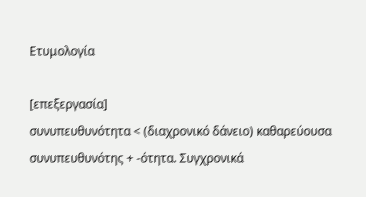Ετυμολογία

[επεξεργασία]
συνυπευθυνότητα < (διαχρονικό δάνειο) καθαρεύουσα συνυπευθυνότης + -ότητα. Συγχρονικά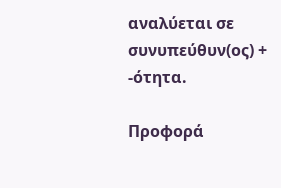αναλύεται σε συνυπεύθυν(ος) + -ότητα.

Προφορά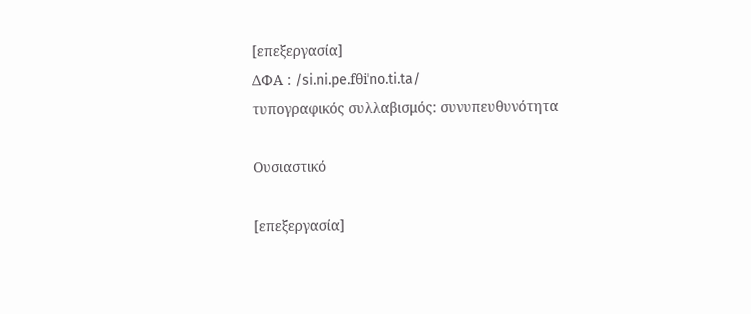[επεξεργασία]
ΔΦΑ : /si.ni.pe.fθiˈno.ti.ta/
τυπογραφικός συλλαβισμός: συνυπευθυνότητα

Ουσιαστικό

[επεξεργασία]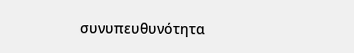συνυπευθυνότητα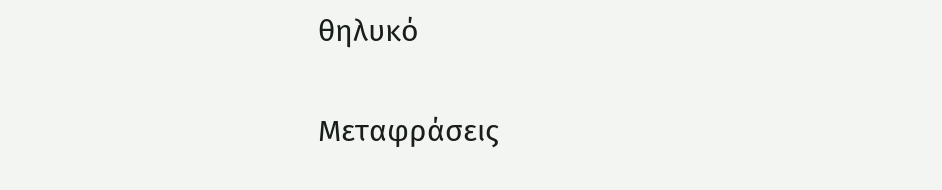θηλυκό

Μεταφράσεις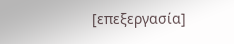[επεξεργασία]